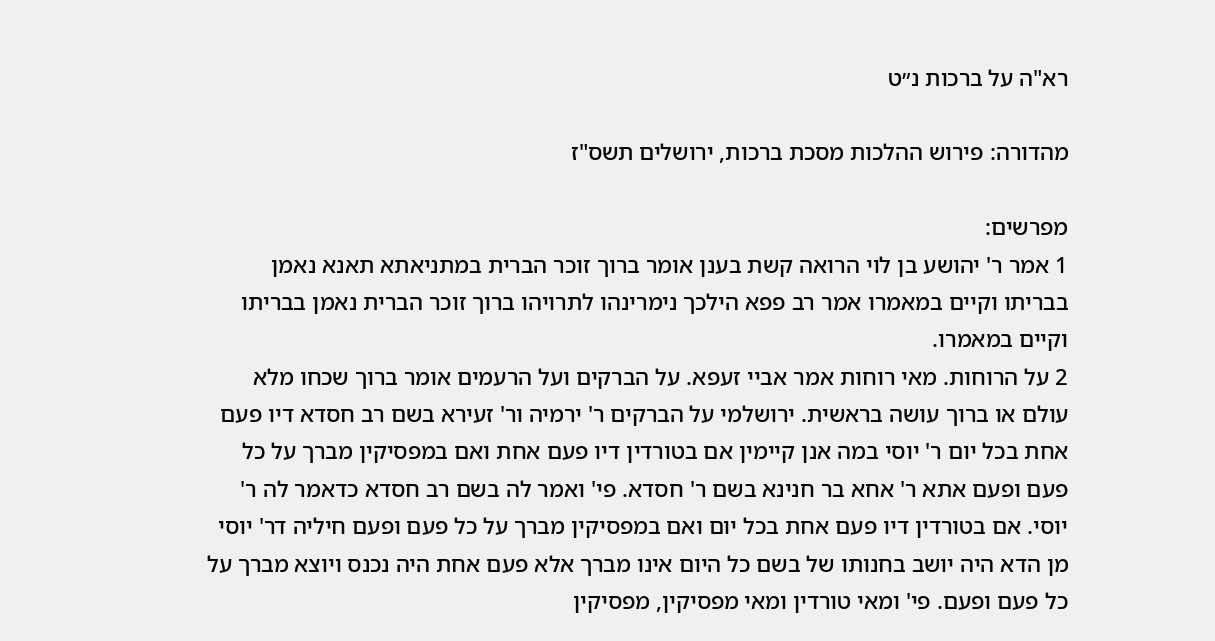רא"ה על ברכות נ״ט

מהדורה: פירוש ההלכות מסכת ברכות, ירושלים תשס"ז

מפרשים:
1 אמר ר' יהושע בן לוי הרואה קשת בענן אומר ברוך זוכר הברית במתניאתא תאנא נאמן בבריתו וקיים במאמרו אמר רב פפא הילכך נימרינהו לתרויהו ברוך זוכר הברית נאמן בבריתו וקיים במאמרו.
2 על הרוחות. מאי רוחות אמר אביי זעפא. על הברקים ועל הרעמים אומר ברוך שכחו מלא עולם או ברוך עושה בראשית. ירושלמי על הברקים ר' ירמיה ור' זעירא בשם רב חסדא דיו פעם אחת בכל יום ר' יוסי במה אנן קיימין אם בטורדין דיו פעם אחת ואם במפסיקין מברך על כל פעם ופעם אתא ר' אחא בר חנינא בשם ר' חסדא. פי' ואמר לה בשם רב חסדא כדאמר לה ר' יוסי. אם בטורדין דיו פעם אחת בכל יום ואם במפסיקין מברך על כל פעם ופעם חיליה דר' יוסי מן הדא היה יושב בחנותו של בשם כל היום אינו מברך אלא פעם אחת היה נכנס ויוצא מברך על כל פעם ופעם. פי' ומאי טורדין ומאי מפסיקין, מפסיקין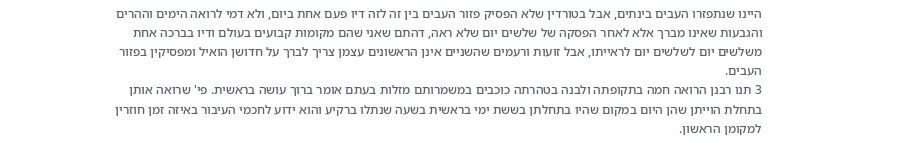היינו שנתפזרו העבים בינתים, אבל בטורדין שלא הפסיק פזור העבים בין זה לזה דיו פעם אחת ביום, ולא דמי לרואה הימים וההרים והגבעות שאינו מברך אלא לאחר הפסקה של שלשים יום שלא ראה, דהתם שאני שהם מקומות קבועים בעולם ודיו בברכה אחת משלשים יום לשלשים יום לראייתו, אבל זועות ורעמים שהשניים אינן הראשונים עצמן צריך לברך על חדושן הואיל ומפסיקין בפזור העבים.
3 תנו רבנן הרואה חמה בתקופתה ולבנה בטהרתה כוכבים במשמרותם מזלות בעתם אומר ברוך עושה בראשית. פי' שרואה אותן בתחלת הוייתן שהן היום במקום שהיו בתחלתן בששת ימי בראשית בשעה שנתלו ברקיע והוא ידוע לחכמי העיבור באיזה זמן חוזרין למקומן הראשון.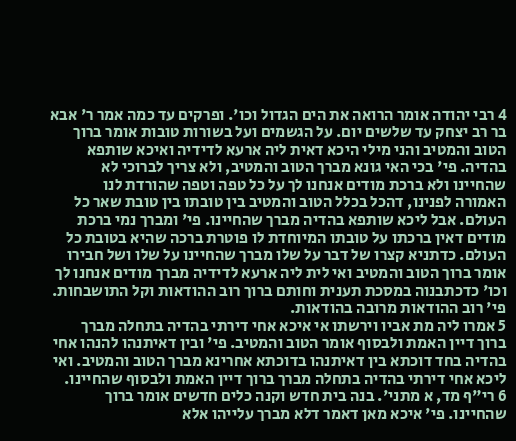4 רבי יהודה אומר הרואה את הים הגדול וכו'. ופרקים עד כמה אמר ר' אבא בר רב יצחק עד שלשים יום. על הגשמים ועל בשורות טובות אומר ברוך הטוב והמטיב והני מילי היכא דאית ליה ארעא לדידיה ואיכא שותפא בהדיה. פי' בכי האי גונא מברך הטוב והמטיב, ולא צריך לברוכי לא שהחיינו ולא ברכת מודים אנחנו לך על כל טפה וטפה שהורדת לנו האמורה לפנינו, דהכל בכלל הטוב והמטיב בין טובתו בין טובת שאר כל העולם. אבל ליכא שותפא בהדיה מברך שהחיינו. פי' ומברך נמי ברכת מודים דאין ברכתו על טובתו המיוחדת לו פוטרת ברכה שהיא בטובת כל העולם. כדתניא קצרו של דבר על שלו מברך שהחיינו על שלו ושל חבירו אומר ברוך הטוב והמטיב ואי לית ליה ארעא לדידיה מברך מודים אנחנו לך וכו' כדכתבנוה במסכת תענית וחותם ברוך רוב ההודאות וקל התושבחות. פי' רוב ההודאות מרובה בהודאות.
5 אמרו ליה מת אביו וירשתו אי איכא אחי דירתי בהדיה בתחלה מברך ברוך דיין האמת ולבסוף אומר הטוב והמטיב. פי' ובין דאיתנהו להנהו אחי בהדיה בחד דוכתא בין דאיתנהו בדוכתא אחרינא מברך הטוב והמטיב. ואי ליכא אחי דירתי בהדיה בתחלה מברך ברוך דיין האמת ולבסוף שהחיינו.
6 רי"ף מד, א מתני'. בנה בית חדש וקנה כלים חדשים אומר ברוך שהחיינו. פי' איכא מאן דאמר דלא מברך עלייהו אלא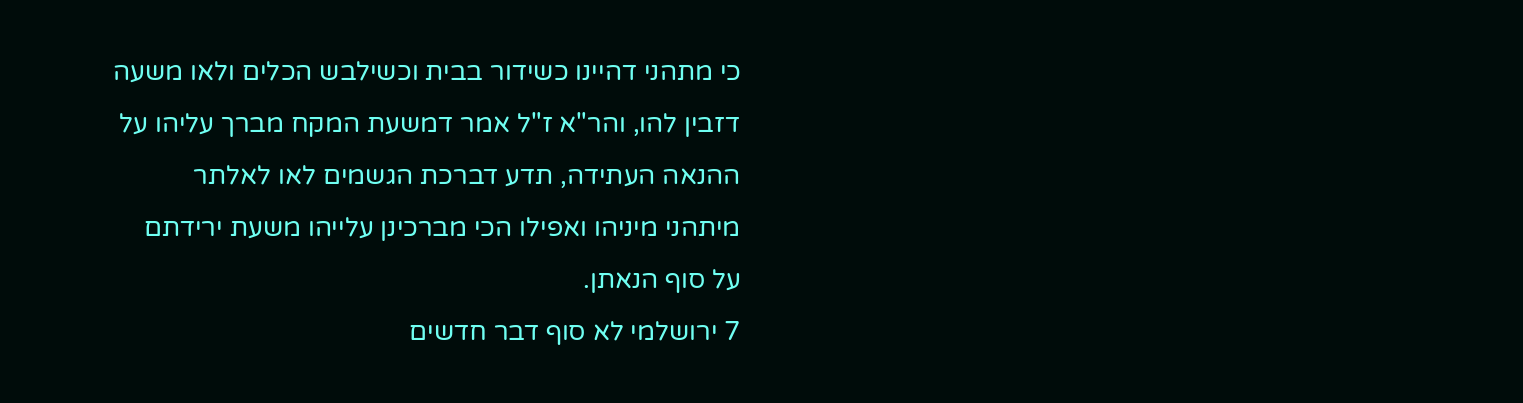כי מתהני דהיינו כשידור בבית וכשילבש הכלים ולאו משעה דזבין להו, והר"א ז"ל אמר דמשעת המקח מברך עליהו על ההנאה העתידה, תדע דברכת הגשמים לאו לאלתר מיתהני מיניהו ואפילו הכי מברכינן עלייהו משעת ירידתם על סוף הנאתן.
7 ירושלמי לא סוף דבר חדשים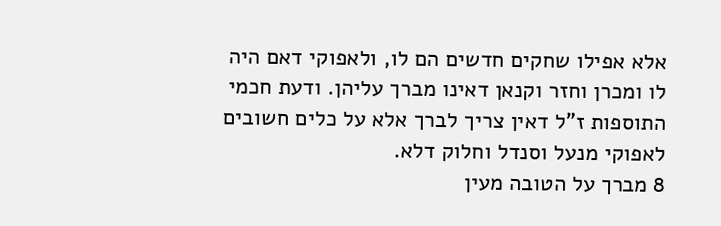אלא אפילו שחקים חדשים הם לו, ולאפוקי דאם היה לו ומכרן וחזר וקנאן דאינו מברך עליהן. ודעת חכמי התוספות ז"ל דאין צריך לברך אלא על כלים חשובים לאפוקי מנעל וסנדל וחלוק דלא.
8 מברך על הטובה מעין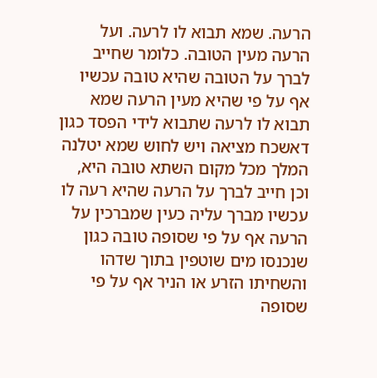הרעה. שמא תבוא לו לרעה. ועל הרעה מעין הטובה. כלומר שחייב לברך על הטובה שהיא טובה עכשיו אף על פי שהיא מעין הרעה שמא תבוא לו לרעה שתבוא לידי הפסד כגון דאשכח מציאה ויש לחוש שמא יטלנה המלך מכל מקום השתא טובה היא, וכן חייב לברך על הרעה שהיא רעה לו עכשיו מברך עליה כעין שמברכין על הרעה אף על פי שסופה טובה כגון שנכנסו מים שוטפין בתוך שדהו והשחיתו הזרע או הניר אף על פי שסופה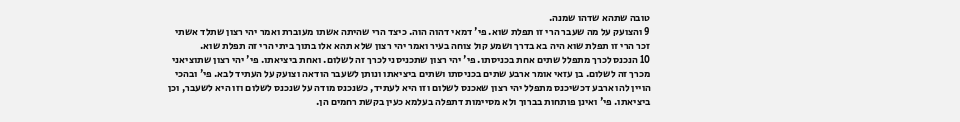טובה שתהא שדהו שמנה.
9 והצועק על מה שעבר הרי זו תפלת שוא. פי' דמאי דהוה הוה. כיצד הרי שהיתה אשתו מעוברת ואמר יהי רצון שתלד אשתי זכר הרי זו תפלת שוא היה בא בדרך ושמע קול צוחה בעיר ואמר יהי רצון שלא תהא אלו בתוך ביתי הרי זה תפלת שוא.
10 הנכנס לכרך מתפלל שתים אחת בכניסתו. פי' יהי רצון שתכניסני לכרך זה לשלום. ואחת ביציאתו. פי' יהי רצון שתוציאני מכרך זה לשלום. בן עזאי אומר ארבע שתים בכניסתו ושתים ביציאתו ונותן לשעבר הודאה וצועק על העתיד לבא. פי' ובהכי הויין להו ארבע דכשיכנס מתפלל יהי רצון שאכנס לשלום וזו היא לעתיד, כשנכנס מודה על שנכנס לשלום וזו היא לשעבר, וכן ביציאתו. פי' ואינן פותחות בברוך ולא מסיימות דתפלה בעלמא כעין בקשת רחמים הן.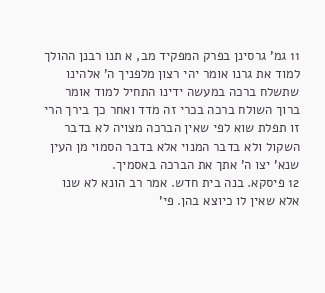11 גמ' גרסינן בפרק המפקיד מב, א תנו רבנן ההולך למוד את גרנו אומר יהי רצון מלפניך ה' אלהינו שתשלח ברכה במעשה ידינו התחיל למוד אומר ברוך השולח ברכה בכרי זה מדד ואחר כך בירך הרי זו תפלת שוא לפי שאין הברכה מצויה לא בדבר השקול ולא בדבר המנוי אלא בדבר הסמוי מן העין שנא' יצו ה' אתך את הברכה באסמיך.
12 פיסקא. בנה בית חדש. אמר רב הונא לא שנו אלא שאין לו כיוצא בהן. פי'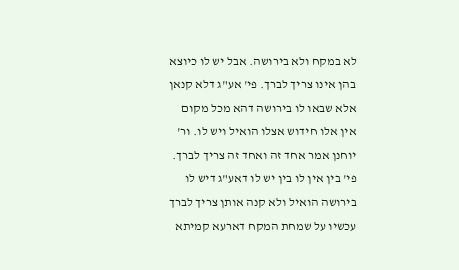לא במקח ולא בירושה. אבל יש לו כיוצא בהן אינו צריך לברך. פי' אע"ג דלא קנאן אלא שבאו לו בירושה דהא מכל מקום אין אלו חידוש אצלו הואיל ויש לו. ור' יוחנן אמר אחד זה ואחד זה צריך לברך. פי' בין אין לו בין יש לו דאע"ג דיש לו בירושה הואיל ולא קנה אותן צריך לברך עכשיו על שמחת המקח דארעא קמיתא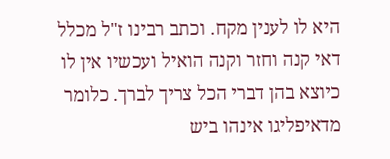היא לו לענין מקח. וכתב רבינו ז"ל מכלל דאי קנה וחזר וקנה הואיל ועכשיו אין לו כיוצא בהן דברי הכל צריך לברך. כלומר מדאיפליגו אינהו ביש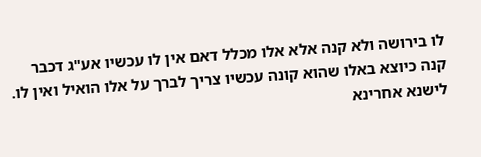לו בירושה ולא קנה אלא אלו מכלל דאם אין לו עכשיו אע"ג דכבר קנה כיוצא באלו שהוא קונה עכשיו צריך לברך על אלו הואיל ואין לו. לישנא אחרינא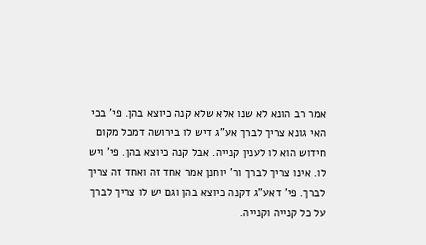אמר רב הונא לא שנו אלא שלא קנה כיוצא בהן. פי' בכי האי גונא צריך לברך אע"ג דיש לו בירושה דמכל מקום חידוש הוא לו לענין קנייה. אבל קנה כיוצא בהן. פי' ויש לו. אינו צריך לברך ור' יוחנן אמר אחד זה ואחד זה צריך לברך. פי' דאע"ג דקנה כיוצא בהן וגם יש לו צריך לברך על כל קנייה וקנייה.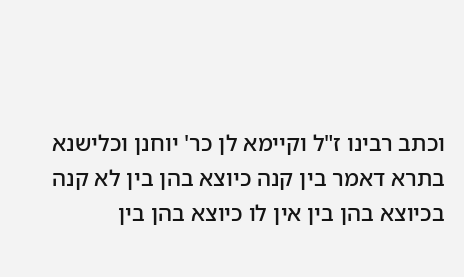וכתב רבינו ז"ל וקיימא לן כר' יוחנן וכלישנא בתרא דאמר בין קנה כיוצא בהן בין לא קנה בכיוצא בהן בין אין לו כיוצא בהן בין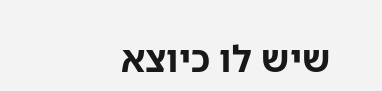שיש לו כיוצא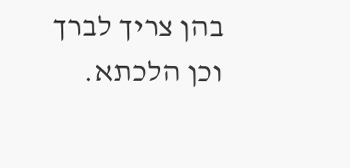בהן צריך לברך וכן הלכתא.